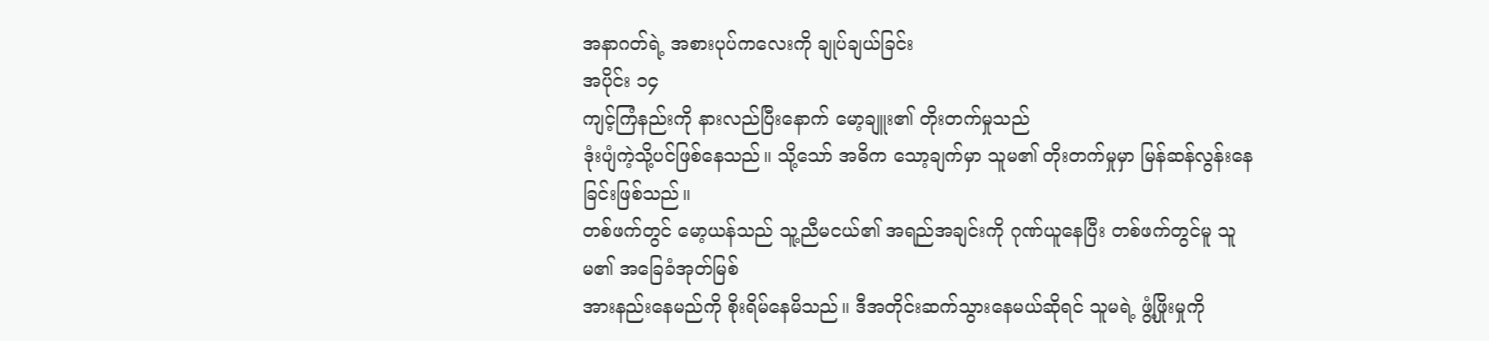အနာဂတ်ရဲ့ အစားပုပ်ကလေးကို ချုပ်ချယ်ခြင်း
အပိုင်း ၁၄
ကျင့်ကြံနည်းကို နားလည်ပြီးနောက် မော့ချူး၏ တိုးတက်မှုသည်
ဒုံးပျံကဲ့သို့ပင်ဖြစ်နေသည်။ သို့သော် အဓိက သော့ချက်မှာ သူမ၏ တိုးတက်မှုမှာ မြန်ဆန်လွန်းနေခြင်းဖြစ်သည်။
တစ်ဖက်တွင် မော့ယန်သည် သူ့ညီမငယ်၏ အရည်အချင်းကို ဂုဏ်ယူနေပြီး တစ်ဖက်တွင်မူ သူမ၏ အခြေခံအုတ်မြစ်
အားနည်းနေမည်ကို စိုးရိမ်နေမိသည်။ ဒီအတိုင်းဆက်သွားနေမယ်ဆိုရင် သူမရဲ့ ဖွံ့ဖြိုးမှုကို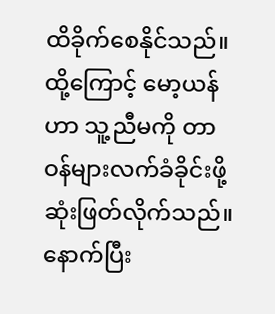ထိခိုက်စေနိုင်သည်။
ထို့ကြောင့် မော့ယန်ဟာ သူ့ညီမကို တာဝန်များလက်ခံခိုင်းဖို့
ဆုံးဖြတ်လိုက်သည်။ နောက်ပြီး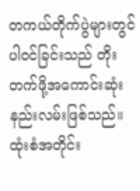တကယ်တိုက်ပွဲများတွင် ပါဝင်ခြင်းသည် တိုးတက်ဖို့အကောင်းဆုံးနည်းလမ်းဖြစ်သည်။
ထုံးစံအတိုင်း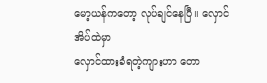မော့ယန်ကတော့ လုပ်ချင်နေပြီ။ လှောင်အိပ်ထဲမှာ
လှောင်ထားခံရတဲ့ကျားဟာ တော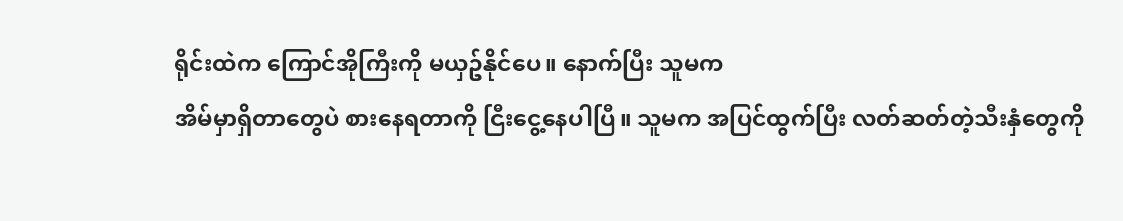ရိုင်းထဲက ကြောင်အိုကြီးကို မယှဥ်နိုင်ပေ။ နောက်ပြီး သူမက
အိမ်မှာရှိတာတွေပဲ စားနေရတာကို ငြီးငွေ့နေပါပြီ။ သူမက အပြင်ထွက်ပြီး လတ်ဆတ်တဲ့သီးနှံတွေကို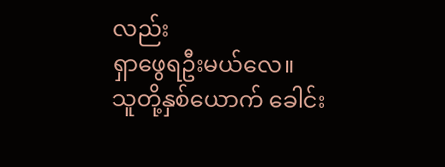လည်း
ရှာဖွေရဦးမယ်လေ။
သူတို့နှစ်ယောက် ခေါင်း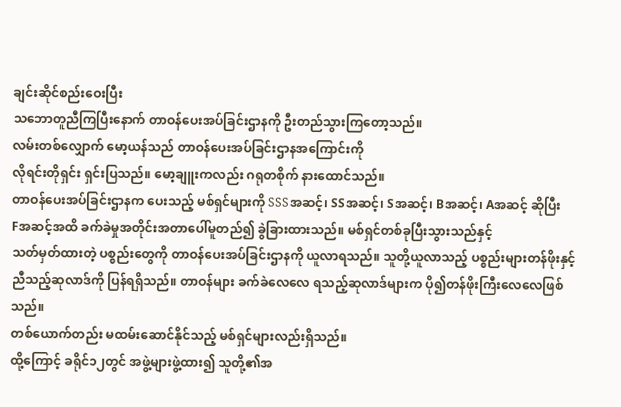ချင်းဆိုင်စည်းဝေးပြီး
သဘောတူညီကြပြီးနောက် တာဝန်ပေးအပ်ခြင်းဌာနကို ဦးတည်သွားကြတော့သည်။
လမ်းတစ်လျှောက် မော့ယန်သည် တာဝန်ပေးအပ်ခြင်းဌာနအကြောင်းကို
လိုရင်းတိုရှင်း ရှင်းပြသည်။ မော့ချူးကလည်း ဂရုတစိုက် နားထောင်သည်။
တာဝန်ပေးအပ်ခြင်းဌာနက ပေးသည့် မစ်ရှင်များကို SSSအဆင့်၊ SSအဆင့်၊ Sအဆင့်၊ Bအဆင့်၊ Aအဆင့် ဆိုပြီး
Fအဆင့်အထိ ခက်ခဲမှုအတိုင်းအတာပေါ်မူတည်၍ ခွဲခြားထားသည်။ မစ်ရှင်တစ်ခုပြီးသွားသည်နှင့်
သတ်မှတ်ထားတဲ့ ပစ္စည်းတွေကို တာဝန်ပေးအပ်ခြင်းဌာနကို ယူလာရသည်။ သူတို့ယူလာသည့် ပစ္စည်းများတန်ဖိုးနှင့်
ညီသည့်ဆုလာဒ်ကို ပြန်ရရှိသည်။ တာဝန်များ ခက်ခဲလေလေ ရသည့်ဆုလာဒ်များက ပို၍တန်ဖိုးကြီးလေလေဖြစ်သည်။
တစ်ယောက်တည်း မထမ်းဆောင်နိုင်သည့် မစ်ရှင်များလည်းရှိသည်။
ထို့ကြောင့် ခရိုင်၁၂တွင် အဖွဲ့များဖွဲ့ထား၍ သူတို့၏အ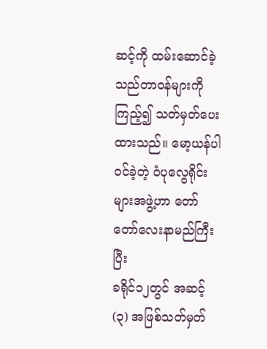ဆင့်ကို ထမ်းဆောင်ခဲ့သည်တာဝန်များကို
ကြည့်၍ သတ်မှတ်ပေးထားသည်။ မော့ယန်ပါဝင်ခဲ့တဲ့ ဝံပုလွေရိုင်းများအဖွဲ့ဟာ တော်တော်လေးနာမည်ကြီးပြီး
ခရိုင်၁၂တွင် အဆင့်(၃) အဖြစ်သတ်မှတ်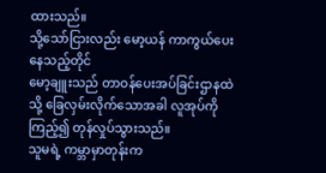ထားသည်။
သို့သော်ငြားလည်း မော့ယန် ကာကွယ်ပေးနေသည့်တိုင်
မော့ချူးသည် တာဝန်ပေးအပ်ခြင်းဌာနထဲသို့ ခြေလှမ်းလိုက်သောအခါ လူအုပ်ကိုကြည့်၍ တုန်လှုပ်သွားသည်။
သူမရဲ့ ကမ္ဘာမှာတုန်းက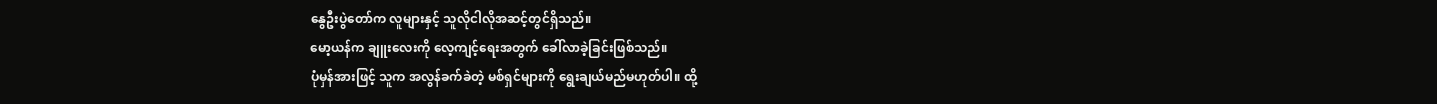နွေဦးပွဲတော်က လူများနှင့် သူလိုငါလိုအဆင့်တွင်ရှိသည်။
မော့ယန်က ချူးလေးကို လေ့ကျင့်ရေးအတွက် ခေါ်လာခဲ့ခြင်းဖြစ်သည်။
ပုံမှန်အားဖြင့် သူက အလွန်ခက်ခဲတဲ့ မစ်ရှင်များကို ရွေးချယ်မည်မဟုတ်ပါ။ ထို့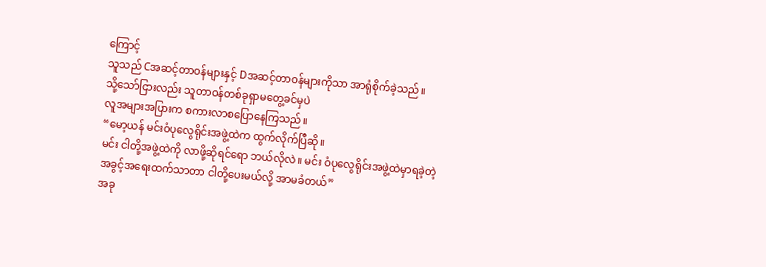ကြောင့်
သူသည် Cအဆင့်တာဝန်များနှင့် Dအဆင့်တာဝန်များကိုသာ အာရုံစိုက်ခဲ့သည်။
သို့သော်ငြားလည်း သူတာဝန်တစ်ခုရှာမတွေ့ခင်မှပဲ
လူအများအပြားက စကားလာစပြောနေကြသည်။
“မော့ယန် မင်းဝံပုလွေရိုင်းအဖွဲ့ထဲက ထွက်လိုက်ပြီဆို။
မင်း ငါတို့အဖွဲ့ထဲကို လာဖို့ဆိုရင်ရော ဘယ်လိုလဲ။ မင်း ဝံပုလွေရိုင်းအဖွဲ့ထဲမှာရခဲ့တဲ့
အခွင့်အရေးထက်သာတာ ငါတို့ပေးမယ်လို့ အာမခံတယ်”
အခု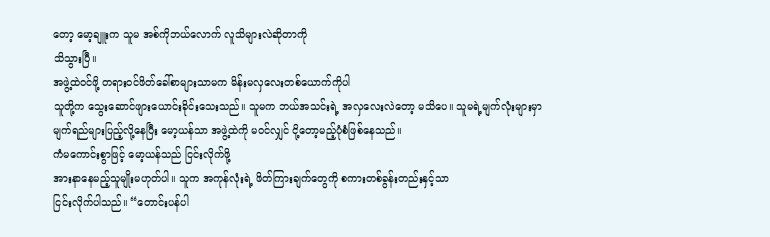တော့ မော့ချူးက သူမ အစ်ကိုဘယ်လောက် လူသိများလဲဆိုတာကို
သိသွားပြီ။
အဖွဲ့ထဲဝင်ဖို့ တရားဝင်ဖိတ်ခေါ်စာများသာမက မိန်းမလှလေးတစ်ယောက်ကိုပါ
သူတို့က သွေးဆောင်ဖျားယောင်းခိုင်းသေးသည်။ သူမက ဘယ်အသင်းရဲ့ အလှလေးလဲတော့ မသိပေ။ သူမရဲ့မျက်လုံးများမှာ
မျက်ရည်များပြည့်လို့နေပြီး မော့ယန်သာ အဖွဲ့ထဲကို မဝင်လျှင် ငို့တော့မည့်ပုံစံဖြစ်နေသည်။
ကံမကောင်းစွာဖြင့် မော့ယန်သည် ငြင်းလိုက်ဖို့
အားနာနေမည့်သူမျိုးမဟုတ်ပါ။ သူက အကုန်လုံးရဲ့ ဖိတ်ကြားချက်တွေကို စကားတစ်ခွန်းတည်းနှင့်သာ
ငြင်းလိုက်ပါသည်။ “တောင်းပန်ပါ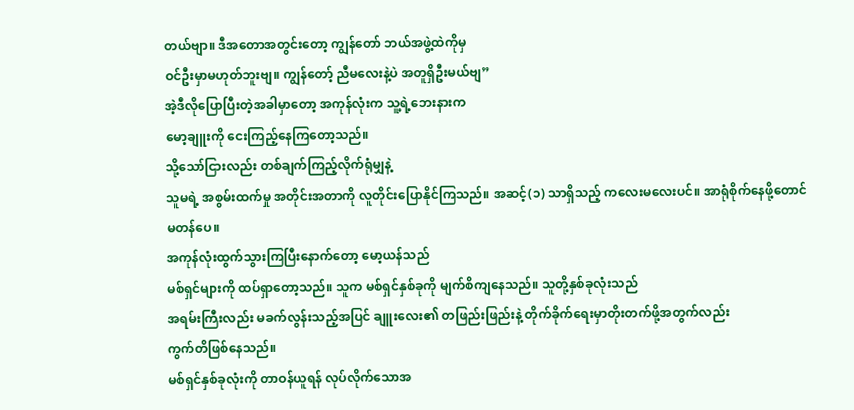တယ်ဗျာ။ ဒီအတောအတွင်းတော့ ကျွန်တော် ဘယ်အဖွဲ့ထဲကိုမှ
ဝင်ဦးမှာမဟုတ်ဘူးဗျ။ ကျွန်တော့် ညီမလေးနဲ့ပဲ အတူရှိဦးမယ်ဗျ”
အဲ့ဒီလိုပြောပြီးတဲ့အခါမှာတော့ အကုန်လုံးက သူ့ရဲ့ဘေးနားက
မော့ချူးကို ငေးကြည့်နေကြတော့သည်။
သို့သော်ငြားလည်း တစ်ချက်ကြည့်လိုက်ရုံမျှနဲ့
သူမရဲ့ အစွမ်းထက်မှု အတိုင်းအတာကို လူတိုင်းပြောနိုင်ကြသည်။ အဆင့်(၁) သာရှိသည့် ကလေးမလေးပင်။ အာရုံစိုက်နေဖို့တောင်
မတန်ပေ။
အကုန်လုံးထွက်သွားကြပြီးနောက်တော့ မော့ယန်သည်
မစ်ရှင်များကို ထပ်ရှာတော့သည်။ သူက မစ်ရှင်နှစ်ခုကို မျက်စိကျနေသည်။ သူတို့နှစ်ခုလုံးသည်
အရမ်းကြီးလည်း မခက်လွန်းသည့်အပြင် ချူးလေး၏ တဖြည်းဖြည်းနဲ့ တိုက်ခိုက်ရေးမှာတိုးတက်ဖို့အတွက်လည်း
ကွက်တိဖြစ်နေသည်။
မစ်ရှင်နှစ်ခုလုံးကို တာဝန်ယူရန် လုပ်လိုက်သောအ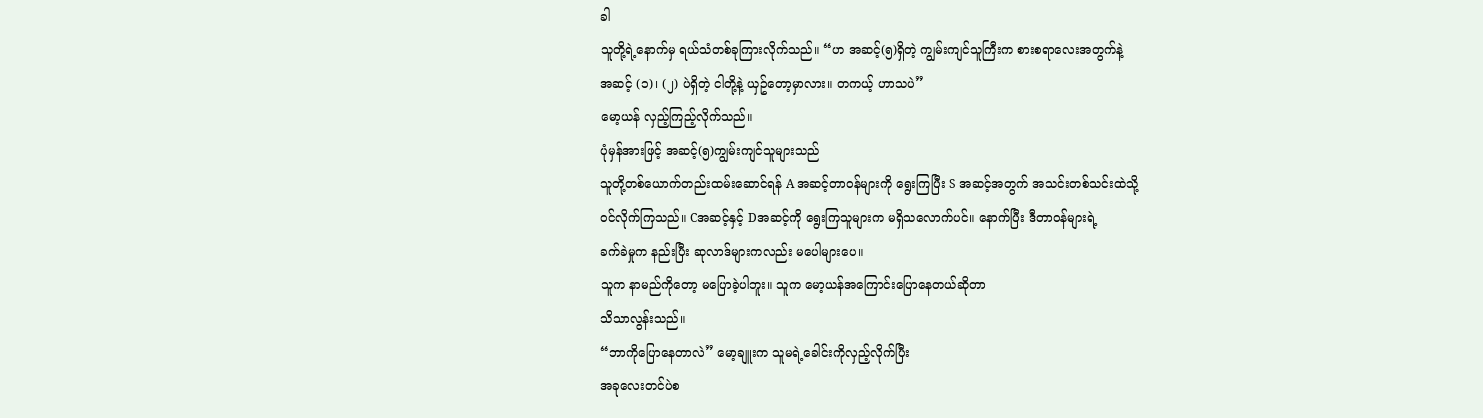ခါ
သူတို့ရဲ့နောက်မှ ရယ်သံတစ်ခုကြားလိုက်သည်။ “ဟ အဆင့်(၅)ရှိတဲ့ ကျွမ်းကျင်သူကြီးက စားစရာလေးအတွက်နဲ့
အဆင့် (၁)၊ (၂) ပဲရှိတဲ့ ငါတို့နဲ့ ယှဥ်တော့မှာလား။ တကယ့် ဟာသပဲ”
မော့ယန် လှည့်ကြည့်လိုက်သည်။
ပုံမှန်အားဖြင့် အဆင့်(၅)ကျွမ်းကျင်သူများသည်
သူတို့တစ်ယောက်တည်းထမ်းဆောင်ရန် A အဆင့်တာဝန်များကို ရွေးကြပြီး S အဆင့်အတွက် အသင်းတစ်သင်းထဲသို့
ဝင်လိုက်ကြသည်။ Cအဆင့်နှင့် Dအဆင့်ကို ရွေးကြသူများက မရှိသလောက်ပင်။ နောက်ပြီး ဒီတာဝန်များရဲ့
ခက်ခဲမှုက နည်းပြီး ဆုလာဒ်များကလည်း မပေါများပေ။
သူက နာမည်ကိုတော့ မပြောခဲ့ပါဘူး။ သူက မော့ယန်အကြောင်းပြောနေတယ်ဆိုတာ
သိသာလွန်းသည်။
“ဘာကိုပြောနေတာလဲ” မော့ချူးက သူမရဲ့ခေါင်းကိုလှည့်လိုက်ပြီး
အခုလေးတင်ပဲစ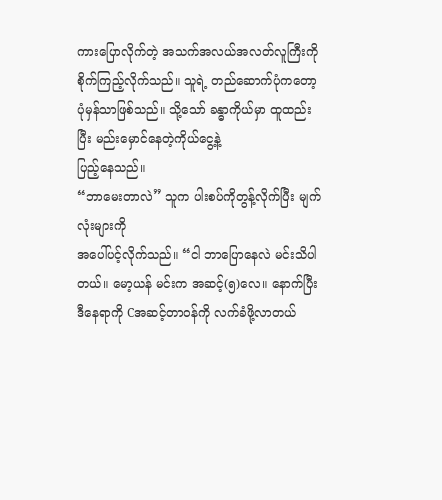ကားပြောလိုက်တဲ့ အသက်အလယ်အလတ်လူကြီးကို စိုက်ကြည့်လိုက်သည်။ သူရဲ့ တည်ဆောက်ပုံကတော့
ပုံမှန်သာဖြစ်သည်။ သို့သော် ခန္ဓာကိုယ်မှာ ထူထည်းပြီး မည်းမှောင်နေတဲ့ကိုယ်ငွေ့နဲ့
ပြည့်နေသည်။
“ဘာမေးတာလဲ” သူက ပါးစပ်ကိုတွန့်လိုက်ပြီး မျက်လုံးများကို
အပေါ်ပင့်လိုက်သည်။ “ငါ ဘာပြောနေလဲ မင်းသိပါတယ်။ မော့ယန် မင်းက အဆင့်(၅)လေ။ နောက်ပြီး
ဒီနေရာကို Cအဆင့်တာဝန်ကို လက်ခံဖို့လာတယ်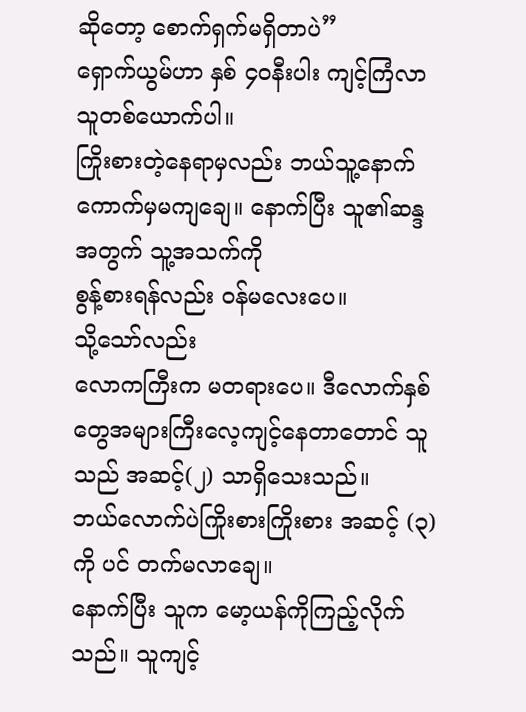ဆိုတော့ စောက်ရှက်မရှိတာပဲ”
ရှောက်ယွမ်ဟာ နှစ် ၄၀နီးပါး ကျင့်ကြံလာသူတစ်ယောက်ပါ။
ကြိုးစားတဲ့နေရာမှလည်း ဘယ်သူ့နောက်ကောက်မှမကျချေ။ နောက်ပြီး သူ၏ဆန္ဒအတွက် သူ့အသက်ကို
စွန့်စားရန်လည်း ဝန်မလေးပေ။
သို့သော်လည်း
လောကကြီးက မတရားပေ။ ဒီလောက်နှစ်တွေအများကြီးလေ့ကျင့်နေတာတောင် သူသည် အဆင့်(၂) သာရှိသေးသည်။
ဘယ်လောက်ပဲကြိုးစားကြိုးစား အဆင့် (၃) ကို ပင် တက်မလာချေ။
နောက်ပြီး သူက မော့ယန်ကိုကြည့်လိုက်သည်။ သူကျင့်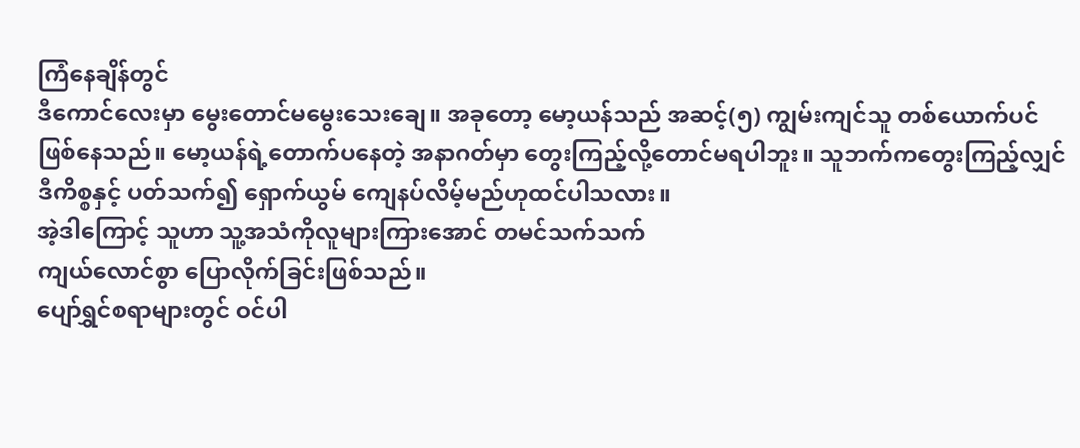ကြံနေချိန်တွင်
ဒီကောင်လေးမှာ မွေးတောင်မမွေးသေးချေ။ အခုတော့ မော့ယန်သည် အဆင့်(၅) ကျွမ်းကျင်သူ တစ်ယောက်ပင်
ဖြစ်နေသည်။ မော့ယန်ရဲ့တောက်ပနေတဲ့ အနာဂတ်မှာ တွေးကြည့်လို့တောင်မရပါဘူး။ သူဘက်ကတွေးကြည့်လျှင်
ဒီကိစ္စနှင့် ပတ်သက်၍ ရှောက်ယွမ် ကျေနပ်လိမ့်မည်ဟုထင်ပါသလား။
အဲ့ဒါကြောင့် သူဟာ သူ့အသံကိုလူများကြားအောင် တမင်သက်သက်
ကျယ်လောင်စွာ ပြောလိုက်ခြင်းဖြစ်သည်။
ပျော်ရွှင်စရာများတွင် ဝင်ပါ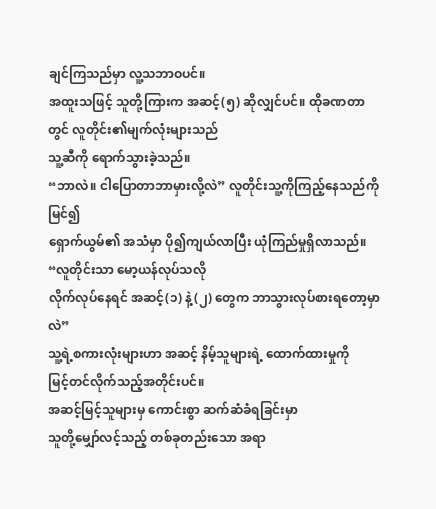ချင်ကြသည်မှာ လူ့သဘာဝပင်။
အထူးသဖြင့် သူတို့ကြားက အဆင့်(၅) ဆိုလျှင်ပင်။ ထိုခဏတာတွင် လူတိုင်း၏မျက်လုံးများသည်
သူ့ဆီကို ရောက်သွားခဲ့သည်။
“ဘာလဲ။ ငါပြောတာဘာမှားလို့လဲ” လူတိုင်းသူ့ကိုကြည့်နေသည်ကိုမြင်၍
ရှောက်ယွမ်၏ အသံမှာ ပို၍ကျယ်လာပြီး ယုံကြည်မှုရှိလာသည်။ “လူတိုင်းသာ မော့ယန်လုပ်သလို
လိုက်လုပ်နေရင် အဆင့်(၁) နဲ့ (၂) တွေက ဘာသွားလုပ်စားရတော့မှာလဲ”
သူ့ရဲ့စကားလုံးများဟာ အဆင့် နိမ့်သူများရဲ့ ထောက်ထားမှုကို
မြင့်တင်လိုက်သည့်အတိုင်းပင်။
အဆင့်မြင့်သူများမှ ကောင်းစွာ ဆက်ဆံခံရခြင်းမှာ
သူတို့မျှော်လင့်သည့် တစ်ခုတည်းသော အရာ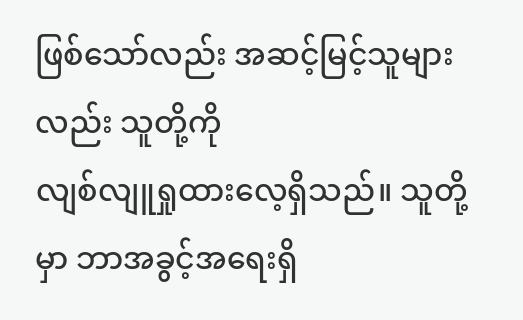ဖြစ်သော်လည်း အဆင့်မြင့်သူများလည်း သူတို့ကို
လျစ်လျူရှုထားလေ့ရှိသည်။ သူတို့မှာ ဘာအခွင့်အရေးရှိ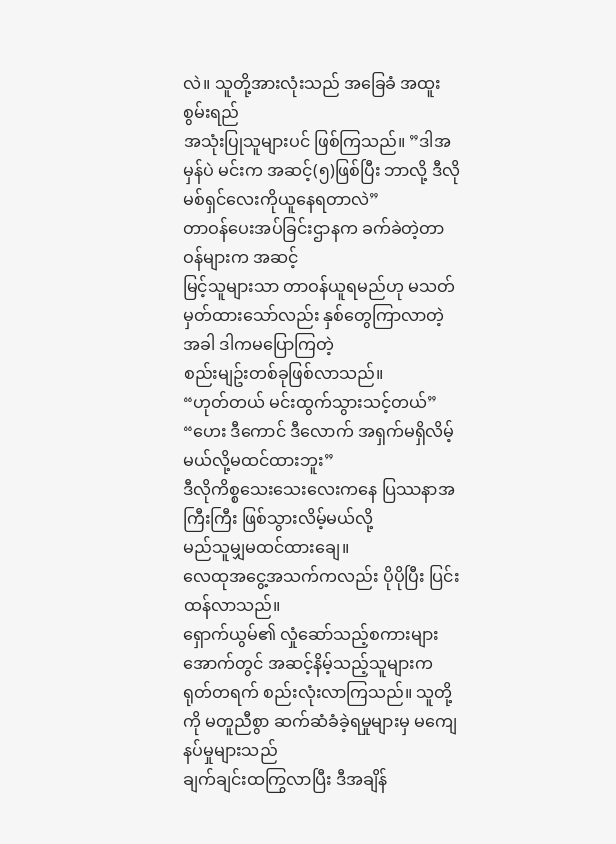လဲ။ သူတို့အားလုံးသည် အခြေခံ အထူးစွမ်းရည်
အသုံးပြုသူများပင် ဖြစ်ကြသည်။ ”ဒါအမှန်ပဲ မင်းက အဆင့်(၅)ဖြစ်ပြီး ဘာလို့ ဒီလို မစ်ရှင်လေးကိုယူနေရတာလဲ”
တာဝန်ပေးအပ်ခြင်းဌာနက ခက်ခဲတဲ့တာဝန်များက အဆင့်
မြင့်သူများသာ တာဝန်ယူရမည်ဟု မသတ်မှတ်ထားသော်လည်း နှစ်တွေကြာလာတဲ့အခါ ဒါကမပြောကြတဲ့
စည်းမျဥ်းတစ်ခုဖြစ်လာသည်။
“ဟုတ်တယ် မင်းထွက်သွားသင့်တယ်”
“ဟေး ဒီကောင် ဒီလောက် အရှက်မရှိလိမ့်မယ်လို့မထင်ထားဘူး”
ဒီလိုကိစ္စသေးသေးလေးကနေ ပြဿနာအကြီးကြီး ဖြစ်သွားလိမ့်မယ်လို့
မည်သူမျှမထင်ထားချေ။
လေထုအငွေ့အသက်ကလည်း ပိုပိုပြီး ပြင်းထန်လာသည်။
ရှောက်ယွမ်၏ လှုံဆော်သည့်စကားများအောက်တွင် အဆင့်နိမ့်သည့်သူများက
ရုတ်တရက် စည်းလုံးလာကြသည်။ သူတို့ကို မတူညီစွာ ဆက်ဆံခံခဲ့ရမှုများမှ မကျေနပ်မှုများသည်
ချက်ချင်းထကြွလာပြီး ဒီအချိန်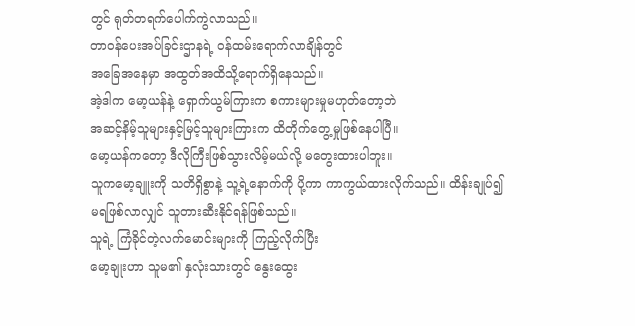တွင် ရုတ်တရက်ပေါက်ကွဲလာသည်။
တာဝန်ပေးအပ်ခြင်းဌာနရဲ့ ဝန်ထမ်းရောက်လာချိန်တွင်
အခြေအနေမှာ အထွတ်အထိသို့ရောက်ရှိနေသည်။
အဲ့ဒါက မော့ယန်နဲ့ ရှောက်ယွမ်ကြားက စကားများမှုမဟုတ်တော့ဘဲ
အဆင့်နိမ့်သူများနှင့်မြင့်သူများကြားက ထိတိုက်တွေ့မှုဖြစ်နေပါပြီ။
မော့ယန်ကတော့ ဒီလိုကြီးဖြစ်သွားလိမ့်မယ်လို့ မတွေးထားပါဘူး။
သူကမော့ချူးကို သတိရှိစွာနဲ့ သူ့ရဲ့နောက်ကို ပို့ကာ ကာကွယ်ထားလိုက်သည်။ ထိန်းချုပ်၍
မရဖြစ်လာလျှင် သူတားဆီးနိုင်ရန်ဖြစ်သည်။
သူရဲ့ ကြံခိုင်တဲ့လက်မောင်းများကို ကြည့်လိုက်ပြီး
မော့ချုးဟာ သူမ၏ နှလုံးသားတွင် နွေးထွေး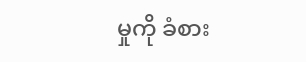မှုကို ခံစား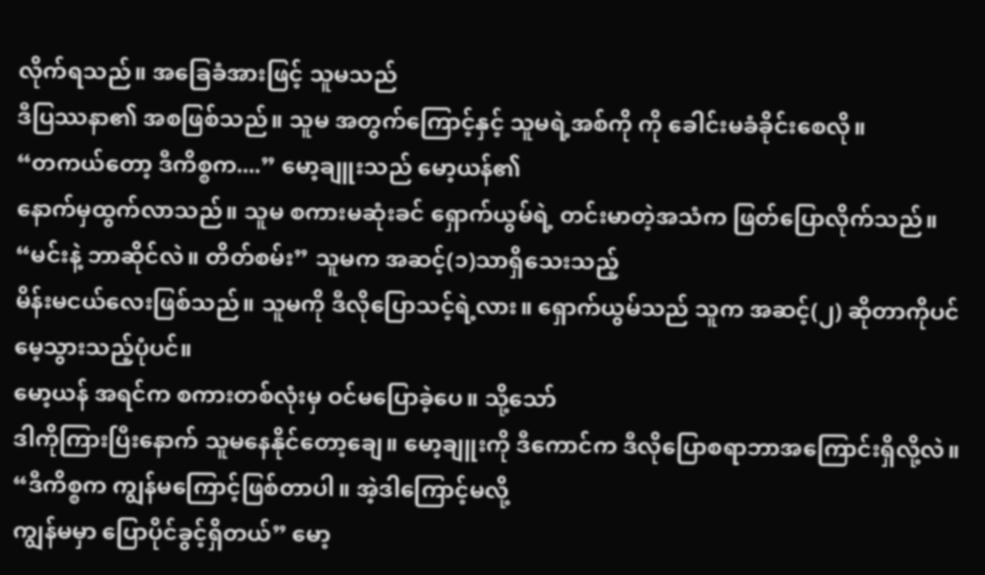လိုက်ရသည်။ အခြေခံအားဖြင့် သူမသည်
ဒီပြဿနာ၏ အစဖြစ်သည်။ သူမ အတွက်ကြောင့်နှင့် သူမရဲ့အစ်ကို ကို ခေါင်းမခံခိုင်းစေလို။
“တကယ်တော့ ဒီကိစ္စက....” မော့ချူးသည် မော့ယန်၏
နောက်မှထွက်လာသည်။ သူမ စကားမဆုံးခင် ရှောက်ယွမ်ရဲ့ တင်းမာတဲ့အသံက ဖြတ်ပြောလိုက်သည်။
“မင်းနဲ့ ဘာဆိုင်လဲ။ တိတ်စမ်း” သူမက အဆင့်(၁)သာရှိသေးသည့်
မိန်းမငယ်လေးဖြစ်သည်။ သူမကို ဒီလိုပြောသင့်ရဲ့လား။ ရှောက်ယွမ်သည် သူက အဆင့်(၂) ဆိုတာကိုပင်
မေ့သွားသည့်ပုံပင်။
မော့ယန် အရင်က စကားတစ်လုံးမှ ဝင်မပြောခဲ့ပေ။ သို့သော်
ဒါကိုကြားပြီးနောက် သူမနေနိုင်တော့ချေ။ မော့ချူးကို ဒီကောင်က ဒီလိုပြောစရာဘာအကြောင်းရှိလို့လဲ။
“ဒီကိစ္စက ကျွန်မကြောင့်ဖြစ်တာပါ။ အဲ့ဒါကြောင့်မလို့
ကျွန်မမှာ ပြောပိုင်ခွင့်ရှိတယ်” မော့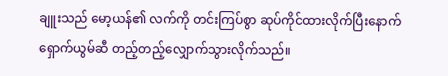ချူးသည် မော့ယန်၏ လက်ကို တင်းကြပ်စွာ ဆုပ်ကိုင်ထားလိုက်ပြီးနောက်
ရှောက်ယွမ်ဆီ တည့်တည့်လျှောက်သွားလိုက်သည်။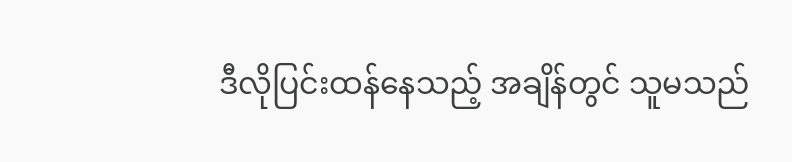ဒီလိုပြင်းထန်နေသည့် အချိန်တွင် သူမသည်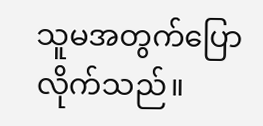သူမအတွက်ပြောလိုက်သည်။